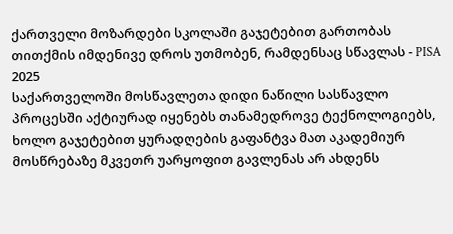ქართველი მოზარდები სკოლაში გაჯეტებით გართობას თითქმის იმდენივე დროს უთმობენ, რამდენსაც სწავლას - PISA 2025
საქართველოში მოსწავლეთა დიდი ნაწილი სასწავლო პროცესში აქტიურად იყენებს თანამედროვე ტექნოლოგიებს, ხოლო გაჯეტებით ყურადღების გაფანტვა მათ აკადემიურ მოსწრებაზე მკვეთრ უარყოფით გავლენას არ ახდენს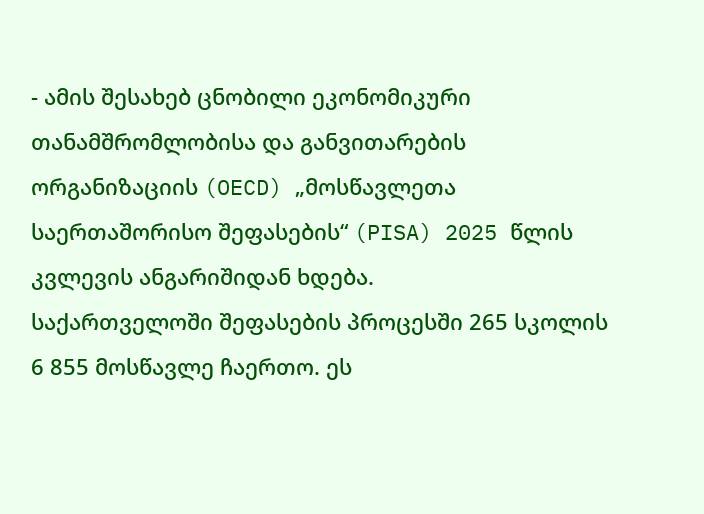- ამის შესახებ ცნობილი ეკონომიკური თანამშრომლობისა და განვითარების ორგანიზაციის (OECD) „მოსწავლეთა საერთაშორისო შეფასების“ (PISA) 2025 წლის კვლევის ანგარიშიდან ხდება.
საქართველოში შეფასების პროცესში 265 სკოლის 6 855 მოსწავლე ჩაერთო. ეს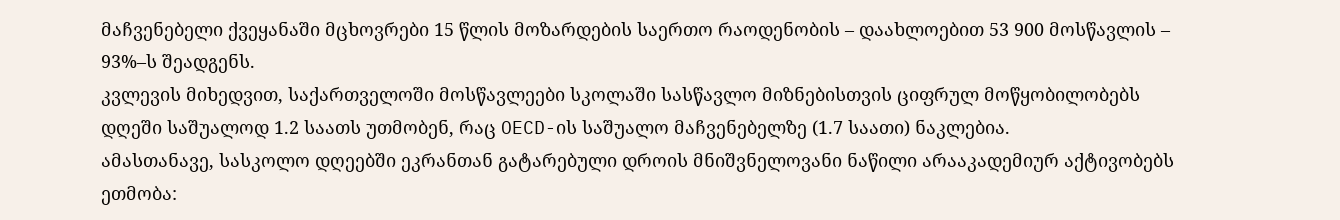მაჩვენებელი ქვეყანაში მცხოვრები 15 წლის მოზარდების საერთო რაოდენობის – დაახლოებით 53 900 მოსწავლის – 93%–ს შეადგენს.
კვლევის მიხედვით, საქართველოში მოსწავლეები სკოლაში სასწავლო მიზნებისთვის ციფრულ მოწყობილობებს დღეში საშუალოდ 1.2 საათს უთმობენ, რაც OECD-ის საშუალო მაჩვენებელზე (1.7 საათი) ნაკლებია.
ამასთანავე, სასკოლო დღეებში ეკრანთან გატარებული დროის მნიშვნელოვანი ნაწილი არააკადემიურ აქტივობებს ეთმობა: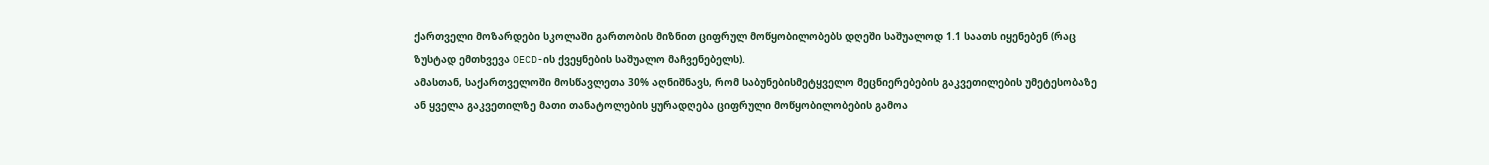ქართველი მოზარდები სკოლაში გართობის მიზნით ციფრულ მოწყობილობებს დღეში საშუალოდ 1.1 საათს იყენებენ (რაც ზუსტად ემთხვევა OECD-ის ქვეყნების საშუალო მაჩვენებელს).
ამასთან, საქართველოში მოსწავლეთა 30% აღნიშნავს, რომ საბუნებისმეტყველო მეცნიერებების გაკვეთილების უმეტესობაზე ან ყველა გაკვეთილზე მათი თანატოლების ყურადღება ციფრული მოწყობილობების გამოა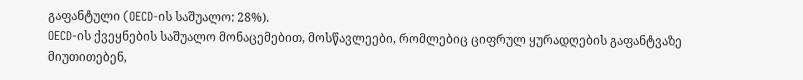გაფანტული (OECD-ის საშუალო: 28%).
OECD-ის ქვეყნების საშუალო მონაცემებით, მოსწავლეები, რომლებიც ციფრულ ყურადღების გაფანტვაზე მიუთითებენ,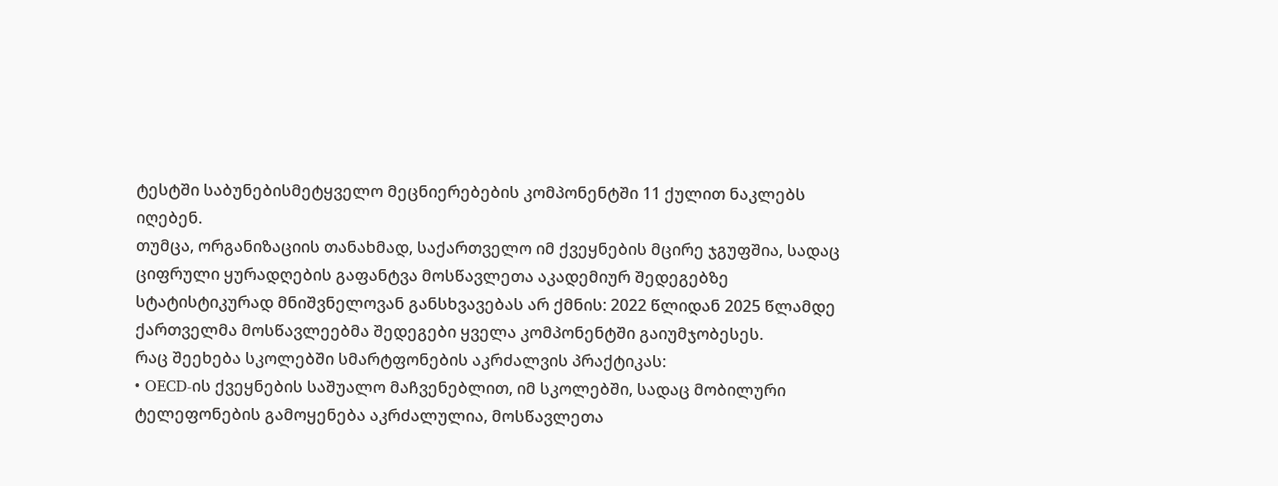ტესტში საბუნებისმეტყველო მეცნიერებების კომპონენტში 11 ქულით ნაკლებს იღებენ.
თუმცა, ორგანიზაციის თანახმად, საქართველო იმ ქვეყნების მცირე ჯგუფშია, სადაც ციფრული ყურადღების გაფანტვა მოსწავლეთა აკადემიურ შედეგებზე სტატისტიკურად მნიშვნელოვან განსხვავებას არ ქმნის: 2022 წლიდან 2025 წლამდე ქართველმა მოსწავლეებმა შედეგები ყველა კომპონენტში გაიუმჯობესეს.
რაც შეეხება სკოლებში სმარტფონების აკრძალვის პრაქტიკას:
• OECD-ის ქვეყნების საშუალო მაჩვენებლით, იმ სკოლებში, სადაც მობილური ტელეფონების გამოყენება აკრძალულია, მოსწავლეთა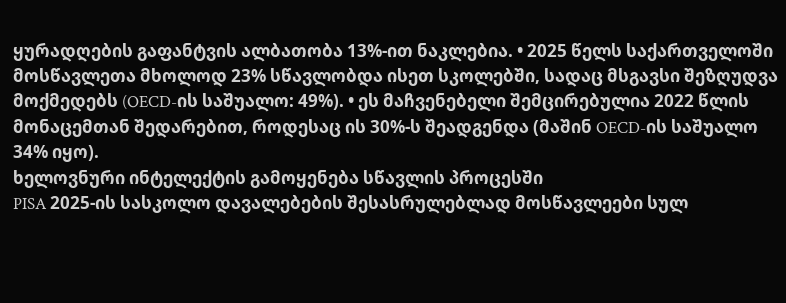ყურადღების გაფანტვის ალბათობა 13%-ით ნაკლებია. • 2025 წელს საქართველოში მოსწავლეთა მხოლოდ 23% სწავლობდა ისეთ სკოლებში, სადაც მსგავსი შეზღუდვა მოქმედებს (OECD-ის საშუალო: 49%). • ეს მაჩვენებელი შემცირებულია 2022 წლის მონაცემთან შედარებით, როდესაც ის 30%-ს შეადგენდა (მაშინ OECD-ის საშუალო 34% იყო).
ხელოვნური ინტელექტის გამოყენება სწავლის პროცესში
PISA 2025-ის სასკოლო დავალებების შესასრულებლად მოსწავლეები სულ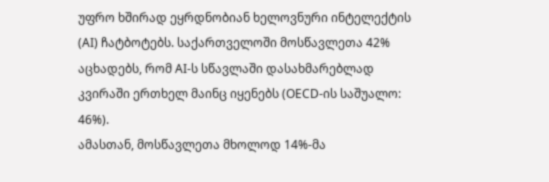უფრო ხშირად ეყრდნობიან ხელოვნური ინტელექტის (AI) ჩატბოტებს. საქართველოში მოსწავლეთა 42% აცხადებს, რომ AI-ს სწავლაში დასახმარებლად კვირაში ერთხელ მაინც იყენებს (OECD-ის საშუალო: 46%).
ამასთან, მოსწავლეთა მხოლოდ 14%-მა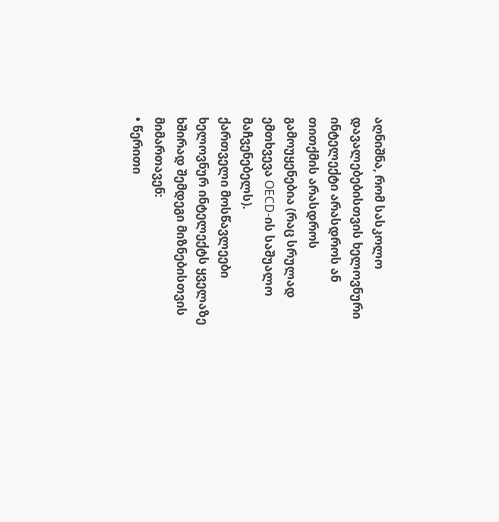აღნიშნა, რომ სასკოლო დავალებებისთვის ხელოვნური ინტელექტი არასდროს ან თითქმის არასდროს გამოუყენებია (რაც სრულად ემთხვევა OECD-ის საშუალო მაჩვენებელს).
ქართველი მოსწავლეები ხელოვნურ ინტელექტს ყველაზე ხშირად შემდეგი მიზნებისთვის მიმართავენ:
• წერითი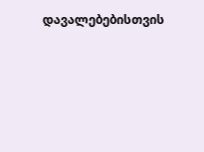დავალებებისთვის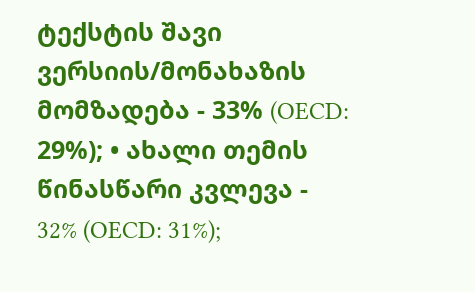ტექსტის შავი ვერსიის/მონახაზის მომზადება - 33% (OECD: 29%); • ახალი თემის წინასწარი კვლევა - 32% (OECD: 31%);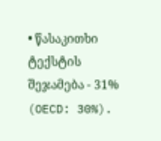• წასაკითხი ტექსტის შეჯამება - 31% (OECD: 30%).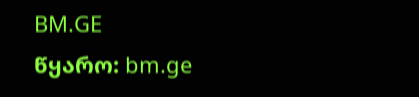BM.GE
წყარო: bm.ge